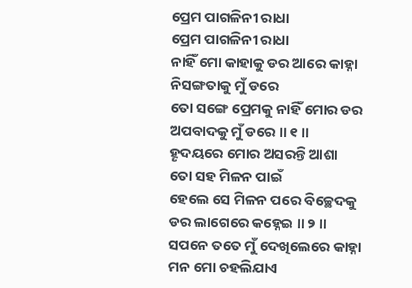ପ୍ରେମ ପାଗଳିନୀ ରାଧା
ପ୍ରେମ ପାଗଳିନୀ ରାଧା
ନାହିଁ ମୋ କାହାକୁ ଡର ଆରେ କାହ୍ନା
ନିସଙ୍ଗତାକୁ ମୁଁ ଡରେ
ତୋ ସଙ୍ଗେ ପ୍ରେମକୁ ନାହିଁ ମୋର ଡର
ଅପବାଦକୁ ମୁଁ ଡରେ ॥ ୧ ॥
ହୄଦୟରେ ମୋର ଅସରନ୍ତି ଆଶା
ତୋ ସହ ମିଳନ ପାଇଁ
ହେଲେ ସେ ମିଳନ ପରେ ବିଚ୍ଛେଦକୁ
ଡର ଲାଗେରେ କହ୍ନେଇ ॥ ୨ ॥
ସପନେ ତତେ ମୁଁ ଦେଖିଲେରେ କାହ୍ନା
ମନ ମୋ ଚହଲିଯାଏ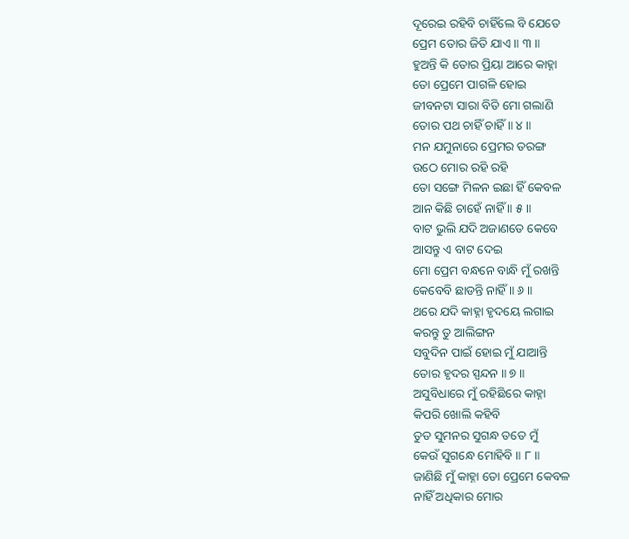ଦୂରେଇ ରହିବି ଚାହିଁଲେ ବି ଯେତେ
ପ୍ରେମ ତୋର ଜିତି ଯାଏ ॥ ୩ ॥
ହୁଅନ୍ତି କି ତୋର ପ୍ରିୟା ଆରେ କାହ୍ନା
ତୋ ପ୍ରେମେ ପାଗଳି ହୋଇ
ଜୀବନଟା ସାରା ବିତି ମୋ ଗଲାଣି
ତୋର ପଥ ଚାହିଁ ଚାହିଁ ॥ ୪ ॥
ମନ ଯମୁନାରେ ପ୍ରେମର ତରଙ୍ଗ
ଉଠେ ମୋର ରହି ରହି
ତୋ ସଙ୍ଗେ ମିଳନ ଇଛା ହିଁ କେବଳ
ଆନ କିଛି ଚାହେଁ ନାହିଁ ॥ ୫ ॥
ବାଟ ଭୁଲି ଯଦି ଅଜାଣତେ କେବେ
ଆସନ୍ତୁ ଏ ବାଟ ଦେଇ
ମୋ ପ୍ରେମ ବନ୍ଧନେ ବାନ୍ଧି ମୁଁ ରଖନ୍ତି
କେବେବି ଛାଡନ୍ତି ନାହିଁ ॥ ୬ ॥
ଥରେ ଯଦି କାହ୍ନା ହୃଦୟେ ଲଗାଇ
କରନ୍ତୁ ତୁ ଆଲିଙ୍ଗନ
ସବୁଦିନ ପାଇଁ ହୋଇ ମୁଁ ଯାଆନ୍ତି
ତୋର ହୃଦର ସ୍ପନ୍ଦନ ॥ ୭ ॥
ଅସୁବିଧାରେ ମୁଁ ରହିଛିରେ କାହ୍ନା
କିପରି ଖୋଲି କହିବି
ତୁତ ସୁମନର ସୁଗନ୍ଧ ତତେ ମୁଁ
କେଉଁ ସୁଗନ୍ଧେ ମୋହିବି ॥ ୮ ॥
ଜାଣିଛି ମୁଁ କାହ୍ନା ତୋ ପ୍ରେମେ କେବଳ
ନାହିଁ ଅଧିକାର ମୋର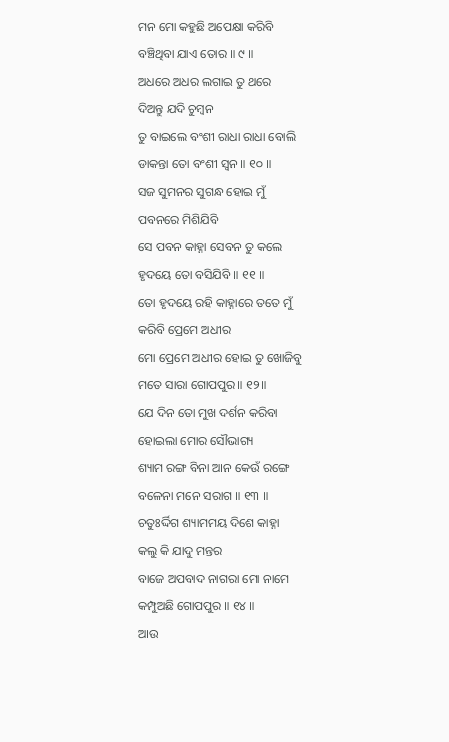ମନ ମୋ କହୁଛି ଅପେକ୍ଷା କରିବି
ବଞ୍ଚିଥିବା ଯାଏ ତୋର ॥ ୯ ॥
ଅଧରେ ଅଧର ଲଗାଇ ତୁ ଥରେ
ଦିଅନ୍ତୁ ଯଦି ଚୁମ୍ବନ
ତୁ ବାଇଲେ ବଂଶୀ ରାଧା ରାଧା ବୋଲି
ଡାକନ୍ତା ତୋ ବଂଶୀ ସ୍ୱନ ॥ ୧୦ ॥
ସଜ ସୁମନର ସୁଗନ୍ଧ ହୋଇ ମୁଁ
ପବନରେ ମିଶିଯିବି
ସେ ପବନ କାହ୍ନା ସେବନ ତୁ କଲେ
ହୃଦୟେ ତୋ ବସିଯିବି ॥ ୧୧ ॥
ତୋ ହୃଦୟେ ରହି କାହ୍ନାରେ ତତେ ମୁଁ
କରିବି ପ୍ରେମେ ଅଧୀର
ମୋ ପ୍ରେମେ ଅଧୀର ହୋଇ ତୁ ଖୋଜିବୁ
ମତେ ସାରା ଗୋପପୁର॥ ୧୨॥
ଯେ ଦିନ ତୋ ମୁଖ ଦର୍ଶନ କରିବା
ହୋଇଲା ମୋର ସୌଭାଗ୍ୟ
ଶ୍ୟାମ ରଙ୍ଗ ବିନା ଆନ କେଉଁ ରଙ୍ଗେ
ବଳେନା ମନେ ସରାଗ ॥ ୧୩ ॥
ଚତୁଃର୍ଦ୍ଦିଗ ଶ୍ୟାମମୟ ଦିଶେ କାହ୍ନା
କଲୁ କି ଯାଦୁ ମନ୍ତର
ବାଜେ ଅପବାଦ ନାଗରା ମୋ ନାମେ
କମ୍ପୁଅଛି ଗୋପପୁର ॥ ୧୪ ॥
ଆଉ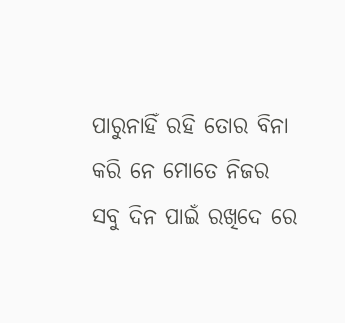ପାରୁନାହିଁ ରହି ତୋର ବିନା
କରି ନେ ମୋତେ ନିଜର
ସବୁ ଦିନ ପାଇଁ ରଖିଦେ ରେ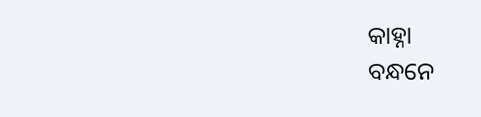କାହ୍ନା
ବନ୍ଧନେ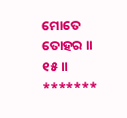ମୋତେ ତୋହର ॥ ୧୫॥
*******